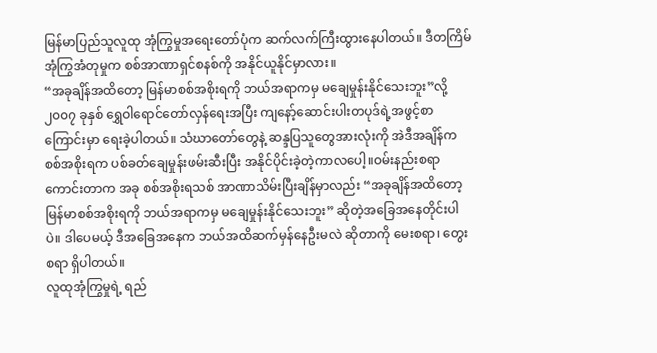မြန်မာပြည်သူလူထု အုံကြွမှုအရေးတော်ပုံက ဆက်လက်ကြီးထွားနေပါတယ်။ ဒီတကြိမ် အုံကြွအံတုမှုက စစ်အာဏာရှင်စနစ်ကို အနိုင်ယူနိုင်မှာလား။
“အခုချိန်အထိတော့ မြန်မာစစ်အစိုးရကို ဘယ်အရာကမှ မချေမှုန်းနိုင်သေးဘူး”လို့ ၂၀၀၇ ခုနှစ် ရွှေဝါရောင်တော်လှန်ရေးအပြီး ကျနော့်ဆောင်းပါးတပုဒ်ရဲ့အဖွင့်စာကြောင်းမှာ ရေးခဲ့ပါတယ်။ သံဃာတော်တွေနဲ့ ဆန္ဒပြသူတွေအားလုံးကို အဲဒီအချိန်က စစ်အစိုးရက ပစ်ခတ်ချေမှုန်းဖမ်းဆီးပြီး အနိုင်ပိုင်းခဲ့တဲ့ကာလပေါ့။ဝမ်းနည်းစရာကောင်းတာက အခု စစ်အစိုးရသစ် အာဏာသိမ်းပြီးချိန်မှာလည်း “အခုချိန်အထိတော့ မြန်မာစစ်အစိုးရကို ဘယ်အရာကမှ မချေမှုန်းနိုင်သေးဘူး” ဆိုတဲ့အခြေအနေတိုင်းပါပဲ။ ဒါပေမယ့် ဒီအခြေအနေက ဘယ်အထိဆက်မှန်နေဦးမလဲ ဆိုတာကို မေးစရာ၊ တွေးစရာ ရှိပါတယ်။
လူထုအုံကြွမှုရဲ့ ရည်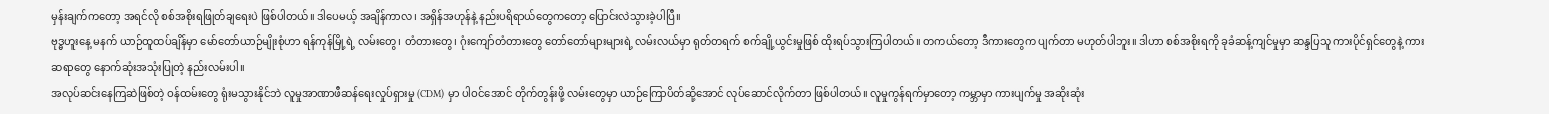မှန်းချက်ကတော့ အရင်လို စစ်အစိုးရဖြုတ်ချရေးပဲ ဖြစ်ပါတယ်။ ဒါပေမယ့် အချိန်ကာလ၊ အရှိန်အဟုန်နဲ့ နည်းပရိရာယ်တွေကတော့ ပြောင်းလဲသွားခဲ့ပါပြီ။
ဗုဒ္ဓဟူးနေ့ မနက် ယာဉ်ထူထပ်ချိန်မှာ မော်တော်ယာဉ်မျိုးစုံဟာ ရန်ကုန်မြို့ရဲ့ လမ်းတွေ၊ တံတားတွေ၊ ဂုံးကျော်တံတားတွေ တော်တော်များများရဲ့ လမ်းလယ်မှာ ရုတ်တရက် စက်ချို့ယွင်းမှုဖြစ် ထိုးရပ်သွားကြပါတယ်။ တကယ်တော့ ဒီကားတွေက ပျက်တာ မဟုတ်ပါဘူး။ ဒါဟာ စစ်အစိုးရကို ခုခံဆန့်ကျင်မှုမှာ ဆန္ဒပြသူ ကားပိုင်ရှင်တွေနဲ့ ကားဆရာတွေ နောက်ဆုံးအသုံးပြုတဲ့ နည်းလမ်းပါ။
အလုပ်ဆင်းနေကြဆဲဖြစ်တဲ့ ဝန်ထမ်းတွေ ရုံးမသွားနိုင်ဘဲ လူမှုအာဏာဖီဆန်ရေးလှုပ်ရှားမှု (CDM) မှာ ပါဝင်အောင် တိုက်တွန်းဖို့ လမ်းတွေမှာ ယာဉ်ကြောပိတ်ဆို့အောင် လုပ်ဆောင်လိုက်တာ ဖြစ်ပါတယ်။ လူမှုကွန်ရက်မှာတော့ ကမ္ဘာမှာ ကားပျက်မှု အဆိုးဆုံး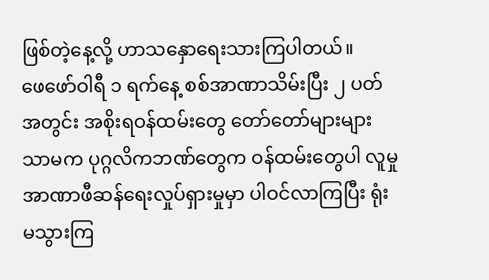ဖြစ်တဲ့နေ့လို့ ဟာသနှောရေးသားကြပါတယ်။
ဖေဖော်ဝါရီ ၁ ရက်နေ့ စစ်အာဏာသိမ်းပြီး ၂ ပတ်အတွင်း အစိုးရဝန်ထမ်းတွေ တော်တော်များများသာမက ပုဂ္ဂလိကဘဏ်တွေက ဝန်ထမ်းတွေပါ လူမှုအာဏာဖီဆန်ရေးလှုပ်ရှားမှုမှာ ပါဝင်လာကြပြီး ရုံးမသွားကြ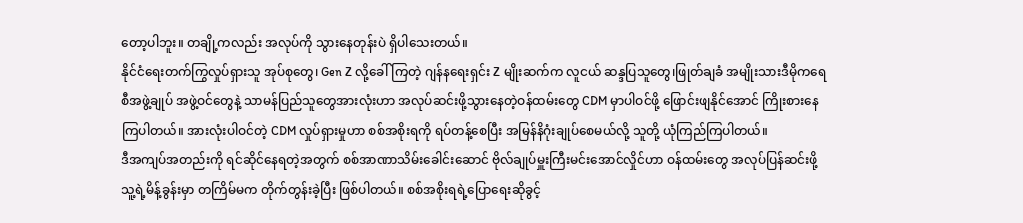တော့ပါဘူး။ တချို့ကလည်း အလုပ်ကို သွားနေတုန်းပဲ ရှိပါသေးတယ်။
နိုင်ငံရေးတက်ကြွလှုပ်ရှားသူ အုပ်စုတွေ၊ Gen Z လို့ခေါ်ကြတဲ့ ဂျန်နရေးရှင်း Z မျိုးဆက်က လူငယ် ဆန္ဒပြသူတွေ၊ဖြုတ်ချခံ အမျိုးသားဒီမိုကရေစီအဖွဲ့ချုပ် အဖွဲ့ဝင်တွေနဲ့ သာမန်ပြည်သူတွေအားလုံးဟာ အလုပ်ဆင်းဖို့သွားနေတဲ့ဝန်ထမ်းတွေ CDM မှာပါဝင်ဖို့ ဖြောင်းဖျနိုင်အောင် ကြိုးစားနေကြပါတယ်။ အားလုံးပါဝင်တဲ့ CDM လှုပ်ရှားမှုဟာ စစ်အစိုးရကို ရပ်တန့်စေပြီး အမြန်နိဂုံးချုပ်စေမယ်လို့ သူတို့ ယုံကြည်ကြပါတယ်။
ဒီအကျပ်အတည်းကို ရင်ဆိုင်နေရတဲ့အတွက် စစ်အာဏာသိမ်းခေါင်းဆောင် ဗိုလ်ချုပ်မှူးကြီးမင်းအောင်လှိုင်ဟာ ဝန်ထမ်းတွေ အလုပ်ပြန်ဆင်းဖို့ သူ့ရဲ့မိန့်ခွန်းမှာ တကြိမ်မက တိုက်တွန်းခဲ့ပြီး ဖြစ်ပါတယ်။ စစ်အစိုးရရဲ့ပြောရေးဆိုခွင့်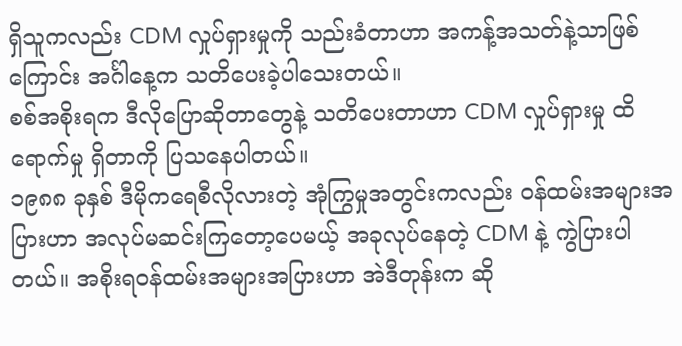ရှိသူကလည်း CDM လှုပ်ရှားမှုကို သည်းခံတာဟာ အကန့်အသတ်နဲ့သာဖြစ်ကြောင်း အင်္ဂါနေ့က သတိပေးခဲ့ပါသေးတယ်။
စစ်အစိုးရက ဒီလိုပြောဆိုတာတွေနဲ့ သတိပေးတာဟာ CDM လှုပ်ရှားမှု ထိရောက်မှု ရှိတာကို ပြသနေပါတယ်။
၁၉၈၈ ခုနှစ် ဒီမိုကရေစီလိုလားတဲ့ အုံကြွမှုအတွင်းကလည်း ဝန်ထမ်းအများအပြားဟာ အလုပ်မဆင်းကြတော့ပေမယ့် အခုလုပ်နေတဲ့ CDM နဲ့ ကွဲပြားပါတယ်။ အစိုးရဝန်ထမ်းအများအပြားဟာ အဲဒီတုန်းက ဆို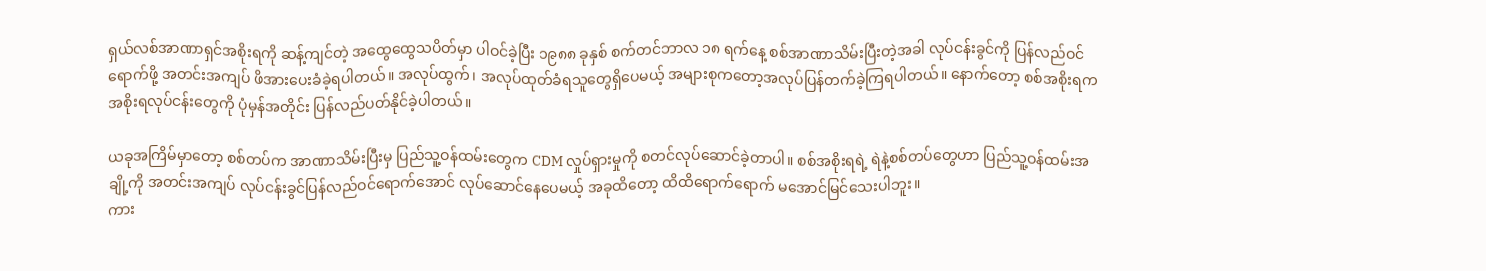ရှယ်လစ်အာဏာရှင်အစိုးရကို ဆန့်ကျင်တဲ့ အထွေထွေသပိတ်မှာ ပါဝင်ခဲ့ပြီး ၁၉၈၈ ခုနှစ် စက်တင်ဘာလ ၁၈ ရက်နေ့ စစ်အာဏာသိမ်းပြီးတဲ့အခါ လုပ်ငန်းခွင်ကို ပြန်လည်ဝင်ရောက်ဖို့ အတင်းအကျပ် ဖိအားပေးခံခဲ့ရပါတယ်။ အလုပ်ထွက်၊ အလုပ်ထုတ်ခံရသူတွေရှိပေမယ့် အများစုကတော့အလုပ်ပြန်တက်ခဲ့ကြရပါတယ်။ နောက်တော့ စစ်အစိုးရက အစိုးရလုပ်ငန်းတွေကို ပုံမှန်အတိုင်း ပြန်လည်ပတ်နိုင်ခဲ့ပါတယ်။

ယခုအကြိမ်မှာတော့ စစ်တပ်က အာဏာသိမ်းပြီးမှ ပြည်သူ့ဝန်ထမ်းတွေက CDM လှုပ်ရှားမှုကို စတင်လုပ်ဆောင်ခဲ့တာပါ။ စစ်အစိုးရရဲ့ ရဲနဲ့စစ်တပ်တွေဟာ ပြည်သူ့ဝန်ထမ်းအချို့ကို အတင်းအကျပ် လုပ်ငန်းခွင်ပြန်လည်ဝင်ရောက်အောင် လုပ်ဆောင်နေပေမယ့် အခုထိတော့ ထိထိရောက်ရောက် မအောင်မြင်သေးပါဘူး။
ကား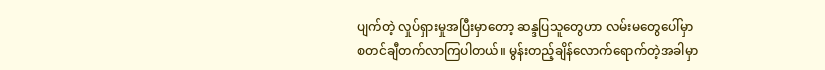ပျက်တဲ့ လှုပ်ရှားမှုအပြီးမှာတော့ ဆန္ဒပြသူတွေဟာ လမ်းမတွေပေါ်မှာ စတင်ချီတက်လာကြပါတယ်။ မွန်းတည့်ချိန်လောက်ရောက်တဲ့အခါမှာ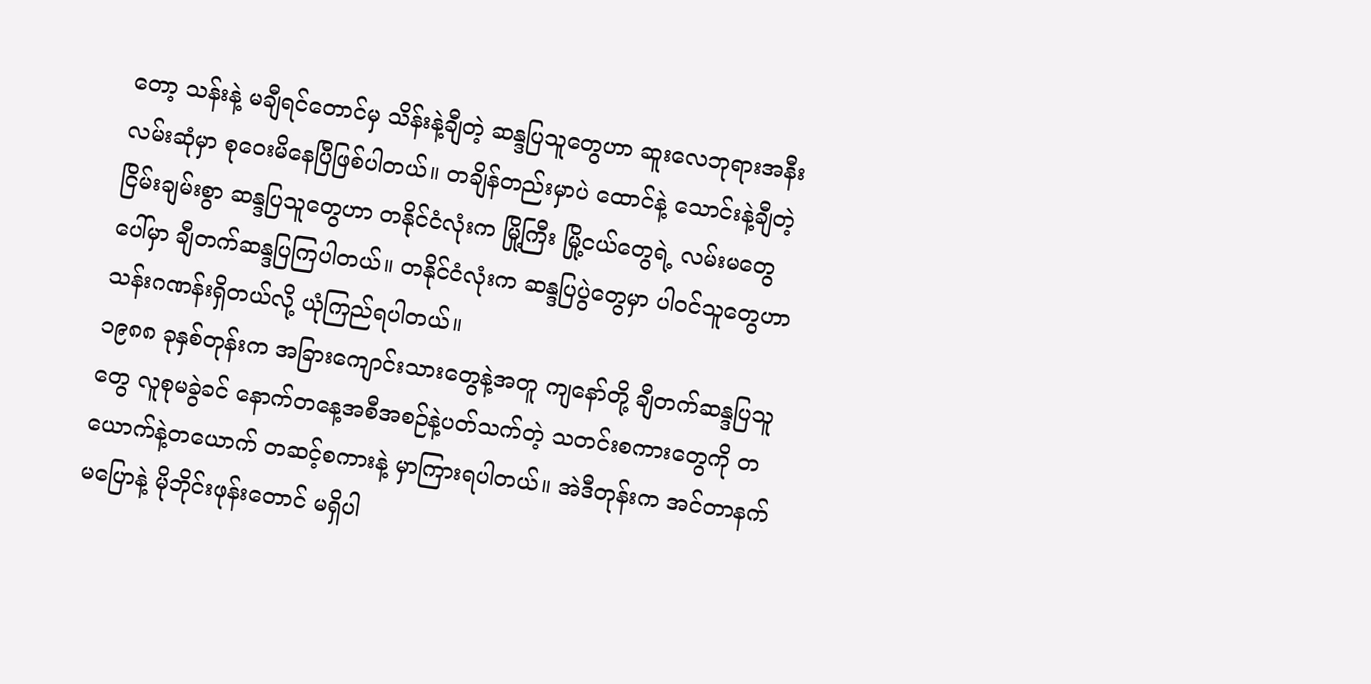တော့ သန်းနဲ့ မချီရင်တောင်မှ သိန်းနဲ့ချီတဲ့ ဆန္ဒပြသူတွေဟာ ဆူးလေဘုရားအနီး လမ်းဆုံမှာ စုဝေးမိနေပြီဖြစ်ပါတယ်။ တချိန်တည်းမှာပဲ ထောင်နဲ့ သောင်းနဲ့ချီတဲ့ ငြိမ်းချမ်းစွာ ဆန္ဒပြသူတွေဟာ တနိုင်ငံလုံးက မြို့ကြီး မြို့ငယ်တွေရဲ့ လမ်းမတွေပေါ်မှာ ချီတက်ဆန္ဒပြကြပါတယ်။ တနိုင်ငံလုံးက ဆန္ဒပြပွဲတွေမှာ ပါဝင်သူတွေဟာ သန်းဂဏန်းရှိတယ်လို့ ယုံကြည်ရပါတယ်။
၁၉၈၈ ခုနှစ်တုန်းက အခြားကျောင်းသားတွေနဲ့အတူ ကျနော်တို့ ချီတက်ဆန္ဒပြသူတွေ လူစုမခွဲခင် နောက်တနေ့အစီအစဉ်နဲ့ပတ်သက်တဲ့ သတင်းစကားတွေကို တယောက်နဲ့တယောက် တဆင့်စကားနဲ့ မှာကြားရပါတယ်။ အဲဒီတုန်းက အင်တာနက်မပြောနဲ့ မိုဘိုင်းဖုန်းတောင် မရှိပါ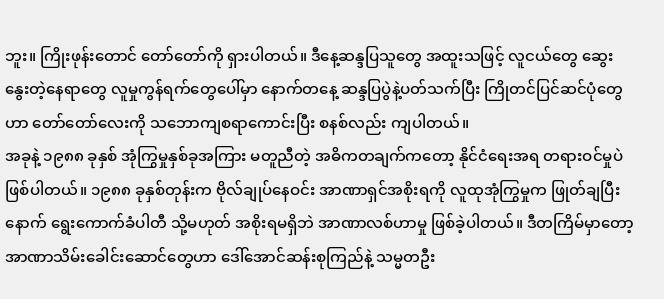ဘူး။ ကြိုးဖုန်းတောင် တော်တော်ကို ရှားပါတယ်။ ဒီနေ့ဆန္ဒပြသူတွေ အထူးသဖြင့် လူငယ်တွေ ဆွေးနွေးတဲ့နေရာတွေ လူမှုကွန်ရက်တွေပေါ်မှာ နောက်တနေ့ ဆန္ဒပြပွဲနဲ့ပတ်သက်ပြီး ကြိုတင်ပြင်ဆင်ပုံတွေဟာ တော်တော်လေးကို သဘောကျစရာကောင်းပြီး စနစ်လည်း ကျပါတယ်။
အခုနဲ့ ၁၉၈၈ ခုနှစ် အုံကြွမှုနှစ်ခုအကြား မတူညီတဲ့ အဓိကတချက်ကတော့ နိုင်ငံရေးအရ တရားဝင်မှုပဲဖြစ်ပါတယ်။ ၁၉၈၈ ခုနှစ်တုန်းက ဗိုလ်ချုပ်နေဝင်း အာဏာရှင်အစိုးရကို လူထုအုံကြွမှုက ဖြုတ်ချပြီးနောက် ရွေးကောက်ခံပါတီ သို့မဟုတ် အစိုးရမရှိဘဲ အာဏာလစ်ဟာမှု ဖြစ်ခဲ့ပါတယ်။ ဒီတကြိမ်မှာတော့ အာဏာသိမ်းခေါင်းဆောင်တွေဟာ ဒေါ်အောင်ဆန်းစုကြည်နဲ့ သမ္မတဦး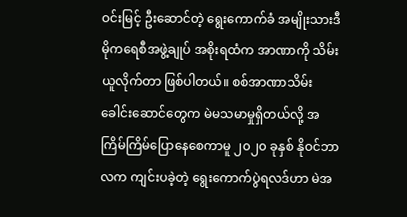ဝင်းမြင့် ဦးဆောင်တဲ့ ရွေးကောက်ခံ အမျိုးသားဒီမိုကရေစီအဖွဲ့ချုပ် အစိုးရထံက အာဏာကို သိမ်းယူလိုက်တာ ဖြစ်ပါတယ်။ စစ်အာဏာသိမ်းခေါင်းဆောင်တွေက မဲမသမာမှုရှိတယ်လို့ အကြိမ်ကြိမ်ပြောနေစေကာမူ ၂၀၂၀ ခုနှစ် နိုဝင်ဘာလက ကျင်းပခဲ့တဲ့ ရွေးကောက်ပွဲရလဒ်ဟာ မဲအ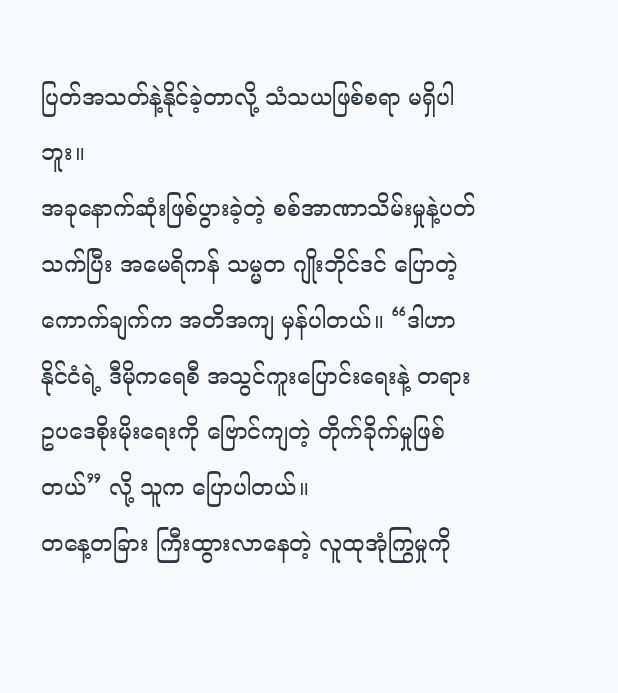ပြတ်အသတ်နဲ့နိုင်ခဲ့တာလို့ သံသယဖြစ်စရာ မရှိပါဘူး။
အခုနောက်ဆုံးဖြစ်ပွားခဲ့တဲ့ စစ်အာဏာသိမ်းမှုနဲ့ပတ်သက်ပြီး အမေရိကန် သမ္မတ ဂျိုးဘိုင်ဒင် ပြောတဲ့ကောက်ချက်က အတိအကျ မှန်ပါတယ်။ “ဒါဟာနိုင်ငံရဲ့ ဒီမိုကရေစီ အသွင်ကူးပြောင်းရေးနဲ့ တရားဥပဒေစိုးမိုးရေးကို ဗြောင်ကျတဲ့ တိုက်ခိုက်မှုဖြစ်တယ်” လို့ သူက ပြောပါတယ်။
တနေ့တခြား ကြီးထွားလာနေတဲ့ လူထုအုံကြွမှုကို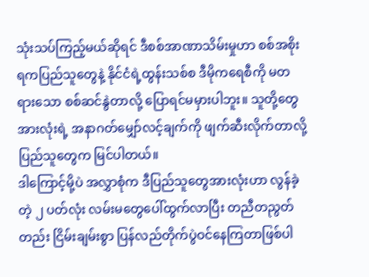သုံးသပ်ကြည့်မယ်ဆိုရင် ဒီစစ်အာဏာသိမ်းမှုဟာ စစ်အစိုးရကပြည်သူတွေနဲ့ နိုင်ငံရဲ့ထွန်းသစ်စ ဒီမိုကရေစီကို မတရားသော စစ်ဆင်နွဲတာလို့ ပြောရင်မမှားပါဘူး။ သူတို့တွေအားလုံးရဲ့ အနာဂတ်မျှော်လင့်ချက်ကို ဖျက်ဆီးလိုက်တာလို့ ပြည်သူတွေက မြင်ပါတယ်။
ဒါကြောင့်မို့ပဲ အလွှာစုံက ဒီပြည်သူတွေအားလုံးဟာ လွန်ခဲ့တဲ့ ၂ ပတ်လုံး လမ်းမတွေပေါ်ထွက်လာပြီး တညီတညွတ်တည်း ငြိမ်းချမ်းစွာ ပြန်လည်တိုက်ပွဲဝင်နေကြတာဖြစ်ပါ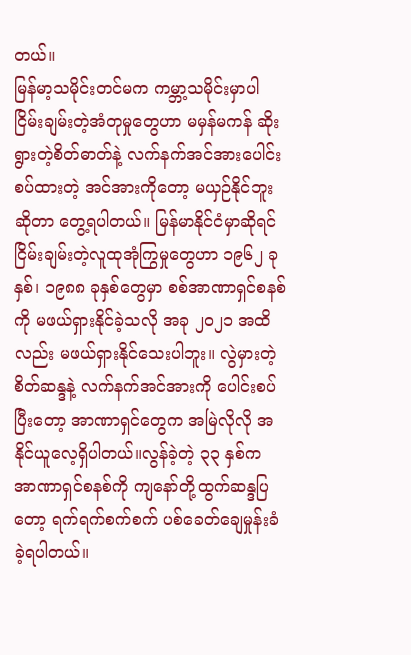တယ်။
မြန်မာ့သမိုင်းတင်မက ကမ္ဘာ့သမိုင်းမှာပါ ငြိမ်းချမ်းတဲ့အံတုမှုတွေဟာ မမှန်မကန် ဆိုးရွားတဲ့စိတ်ဓာတ်နဲ့ လက်နက်အင်အားပေါင်းစပ်ထားတဲ့ အင်အားကိုတော့ မယှဉ်နိုင်ဘူးဆိုတာ တွေ့ရပါတယ်။ မြန်မာနိုင်ငံမှာဆိုရင် ငြိမ်းချမ်းတဲ့လူထုအုံကြွမှုတွေဟာ ၁၉၆၂ ခုနှစ်၊ ၁၉၈၈ ခုနှစ်တွေမှာ စစ်အာဏာရှင်စနစ်ကို မဖယ်ရှားနိုင်ခဲ့သလို အခု ၂၀၂၁ အထိလည်း မဖယ်ရှားနိုင်သေးပါဘူး။ လွဲမှားတဲ့စိတ်ဆန္ဒနဲ့ လက်နက်အင်အားကို ပေါင်းစပ်ပြီးတော့ အာဏာရှင်တွေက အမြဲလိုလို အနိုင်ယူလေ့ရှိပါတယ်။လွန်ခဲ့တဲ့ ၃၃ နှစ်က အာဏာရှင်စနစ်ကို ကျနော်တို့ထွက်ဆန္ဒပြတော့ ရက်ရက်စက်စက် ပစ်ခေတ်ချေမှုန်းခံခဲ့ရပါတယ်။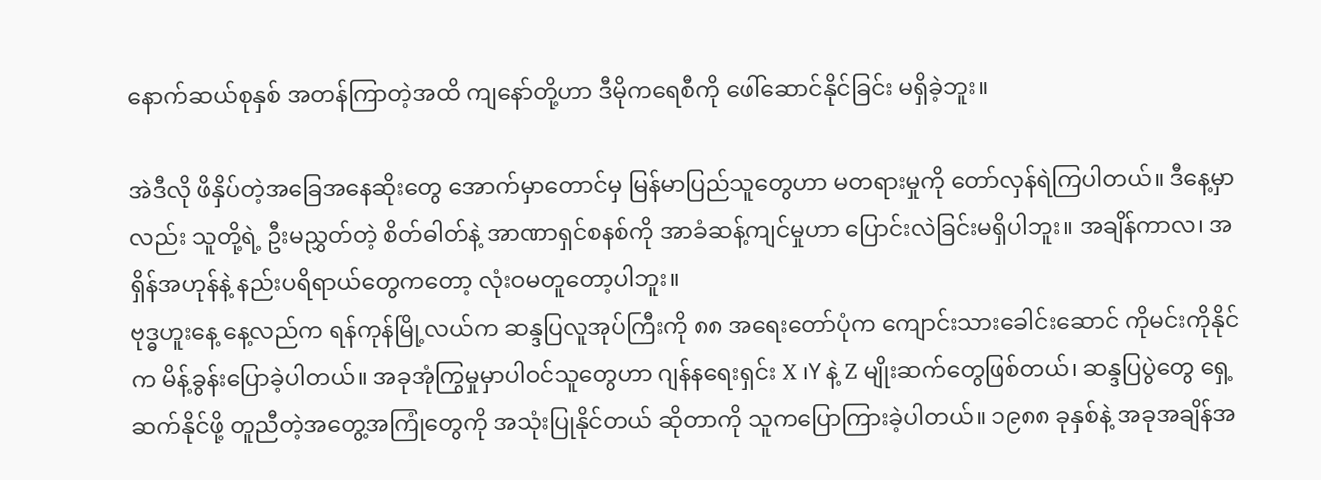နောက်ဆယ်စုနှစ် အတန်ကြာတဲ့အထိ ကျနော်တို့ဟာ ဒီမိုကရေစီကို ဖေါ်ဆောင်နိုင်ခြင်း မရှိခဲ့ဘူး။

အဲဒီလို ဖိနှိပ်တဲ့အခြေအနေဆိုးတွေ အောက်မှာတောင်မှ မြန်မာပြည်သူတွေဟာ မတရားမှုကို တော်လှန်ရဲကြပါတယ်။ ဒီနေ့မှာလည်း သူတို့ရဲ့ ဦးမညွှတ်တဲ့ စိတ်ဓါတ်နဲ့ အာဏာရှင်စနစ်ကို အာခံဆန့်ကျင်မှုဟာ ပြောင်းလဲခြင်းမရှိပါဘူး။ အချိန်ကာလ၊ အရှိန်အဟုန်နဲ့ နည်းပရိရာယ်တွေကတော့ လုံးဝမတူတော့ပါဘူး။
ဗုဒ္ဓဟူးနေ့ နေ့လည်က ရန်ကုန်မြို့လယ်က ဆန္ဒပြလူအုပ်ကြီးကို ၈၈ အရေးတော်ပုံက ကျောင်းသားခေါင်းဆောင် ကိုမင်းကိုနိုင်က မိန့်ခွန်းပြောခဲ့ပါတယ်။ အခုအုံကြွမှုမှာပါဝင်သူတွေဟာ ဂျန်နရေးရှင်း X ၊Y နဲ့ Z မျိုးဆက်တွေဖြစ်တယ်၊ ဆန္ဒပြပွဲတွေ ရှေ့ဆက်နိုင်ဖို့ တူညီတဲ့အတွေ့အကြုံတွေကို အသုံးပြုနိုင်တယ် ဆိုတာကို သူကပြောကြားခဲ့ပါတယ်။ ၁၉၈၈ ခုနှစ်နဲ့ အခုအချိန်အ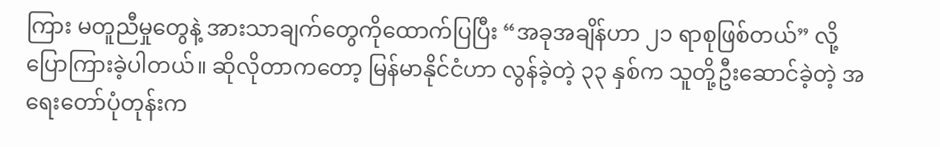ကြား မတူညီမှုတွေနဲ့ အားသာချက်တွေကိုထောက်ပြပြီး “အခုအချိန်ဟာ ၂၁ ရာစုဖြစ်တယ်” လို့ပြောကြားခဲ့ပါတယ်။ ဆိုလိုတာကတော့ မြန်မာနိုင်ငံဟာ လွန်ခဲ့တဲ့ ၃၃ နှစ်က သူတို့ဦးဆောင်ခဲ့တဲ့ အရေးတော်ပုံတုန်းက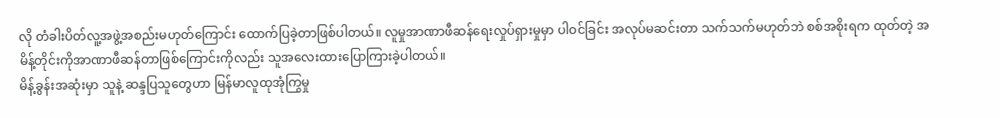လို တံခါးပိတ်လူ့အဖွဲ့အစည်းမဟုတ်ကြောင်း ထောက်ပြခဲ့တာဖြစ်ပါတယ်။ လူမှုအာဏာဖီဆန်ရေးလှုပ်ရှားမှုမှာ ပါဝင်ခြင်း အလုပ်မဆင်းတာ သက်သက်မဟုတ်ဘဲ စစ်အစိုးရက ထုတ်တဲ့ အမိန့်တိုင်းကိုအာဏာဖီဆန်တာဖြစ်ကြောင်းကိုလည်း သူအလေးထားပြောကြားခဲ့ပါတယ်။
မိန့်ခွန်းအဆုံးမှာ သူနဲ့ ဆန္ဒပြသူတွေဟာ မြန်မာလူထုအုံကြွမှု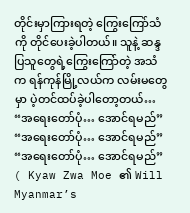တိုင်းမှာကြားရတဲ့ ကြွေးကြော်သံကို တိုင်ပေးခဲ့ပါတယ်။ သူနဲ့ ဆန္ဒပြသူတွေရဲ့ကြွေးကြော်တဲ့ အသံက ရန်ကုန်မြို့လယ်က လမ်းမတွေမှာ ပဲ့တင်ထပ်ခဲ့ပါတော့တယ်…
“အရေးတော်ပုံ… အောင်ရမည်”
“အရေးတော်ပုံ… အောင်ရမည်”
“အရေးတော်ပုံ… အောင်ရမည်”
( Kyaw Zwa Moe ၏ Will Myanmar’s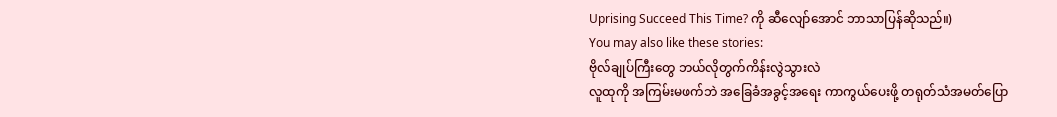Uprising Succeed This Time? ကို ဆီလျော်အောင် ဘာသာပြန်ဆိုသည်။)
You may also like these stories:
ဗိုလ်ချုပ်ကြီးတွေ ဘယ်လိုတွက်ကိန်းလွဲသွားလဲ
လူထုကို အကြမ်းမဖက်ဘဲ အခြေခံအခွင့်အရေး ကာကွယ်ပေးဖို့ တရုတ်သံအမတ်ပြော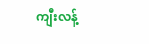ကျီးလန့်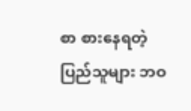စာ စားနေရတဲ့ ပြည်သူများ ဘဝ